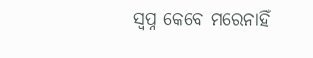ସ୍ବପ୍ନ କେବେ ମରେନାହିଁ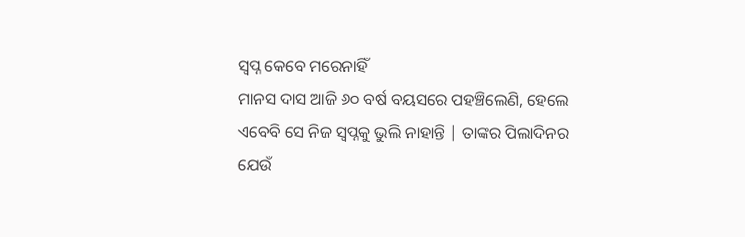ସ୍ବପ୍ନ କେବେ ମରେନାହିଁ
ମାନସ ଦାସ ଆଜି ୬୦ ବର୍ଷ ବୟସରେ ପହଞ୍ଚିଲେଣି, ହେଲେ ଏବେବି ସେ ନିଜ ସ୍ୱପ୍ନକୁ ଭୁଲି ନାହାନ୍ତି | ତାଙ୍କର ପିଲାଦିନର ଯେଉଁ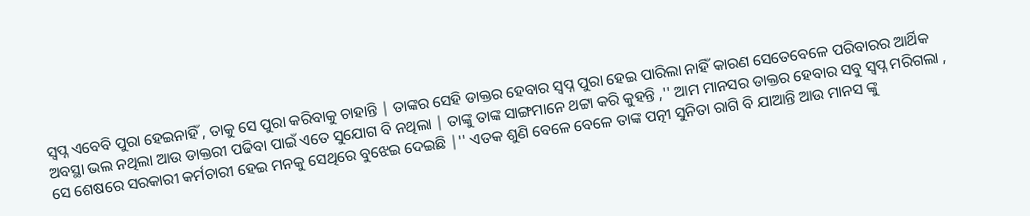ସ୍ବପ୍ନ ଏବେବି ପୁରା ହେଇନାହିଁ , ତାକୁ ସେ ପୁରା କରିବାକୁ ଚାହାନ୍ତି | ତାଙ୍କର ସେହି ଡାକ୍ତର ହେବାର ସ୍ବପ୍ନ ପୁରା ହେଇ ପାରିଲା ନାହିଁ କାରଣ ସେତେବେଳେ ପରିବାରର ଆର୍ଥିକ ଅବସ୍ଥା ଭଲ ନଥିଲା ଆଉ ଡାକ୍ତରୀ ପଢିବା ପାଇଁ ଏତେ ସୁଯୋଗ ବି ନଥିଲା | ତାଙ୍କୁ ତାଙ୍କ ସାଙ୍ଗମାନେ ଥଟ୍ଟା କରି କୁହନ୍ତି ,'' ଆମ ମାନସର ଡାକ୍ତର ହେବାର ସବୁ ସ୍ବପ୍ନ ମରିଗଲା , ସେ ଶେଷରେ ସରକାରୀ କର୍ମଚାରୀ ହେଇ ମନକୁ ସେଥିରେ ବୁଝେଇ ଦେଇଛି |'' ଏତକ ଶୁଣି ବେଳେ ବେଳେ ତାଙ୍କ ପତ୍ନୀ ସୁନିତା ରାଗି ବି ଯାଆନ୍ତି ଆଉ ମାନସ ଙ୍କୁ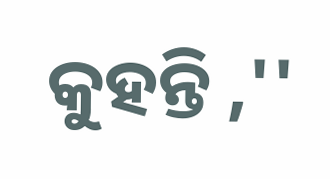କୁହନ୍ତି ,''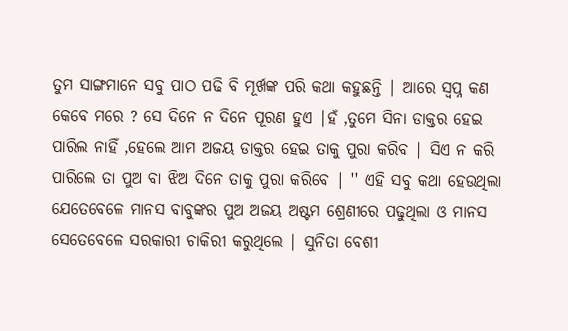ତୁମ ସାଙ୍ଗମାନେ ସବୁ ପାଠ ପଢି ବି ମୂର୍ଖଙ୍କ ପରି କଥା କହୁଛନ୍ତି | ଆରେ ସ୍ବପ୍ନ କଣ କେବେ ମରେ ? ସେ ଦିନେ ନ ଦିନେ ପୂରଣ ହୁଏ |ହଁ ,ତୁମେ ସିନା ଡାକ୍ତର ହେଇ ପାରିଲ ନାହିଁ ,ହେଲେ ଆମ ଅଜୟ ଡାକ୍ତର ହେଇ ତାକୁ ପୁରା କରିବ | ସିଏ ନ କରି ପାରିଲେ ତା ପୁଅ ବା ଝିଅ ଦିନେ ତାକୁ ପୁରା କରିବେ | '' ଏହି ସବୁ କଥା ହେଉଥିଲା ଯେତେବେଳେ ମାନସ ବାବୁଙ୍କର ପୁଅ ଅଜୟ ଅଷ୍ଟମ ଶ୍ରେଣୀରେ ପଢୁଥିଲା ଓ ମାନସ ସେତେବେଳେ ସରକାରୀ ଚାକିରୀ କରୁଥିଲେ | ସୁନିତା ବେଶୀ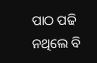ପାଠ ପଢି ନଥିଲେ ବି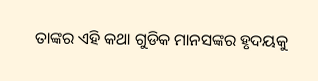ତାଙ୍କର ଏହି କଥା ଗୁଡିକ ମାନସଙ୍କର ହୃଦୟକୁ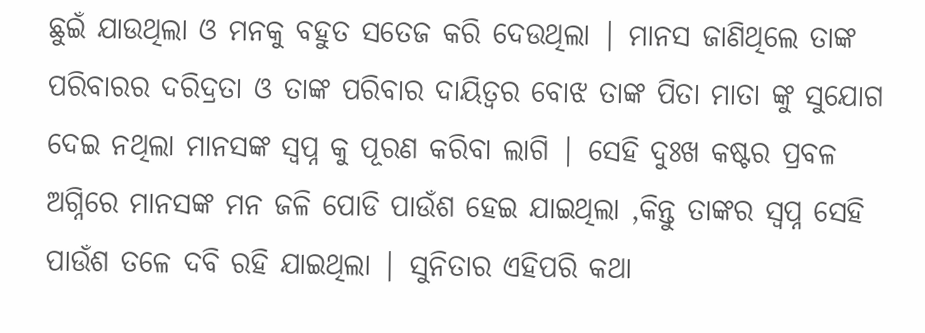ଛୁଇଁ ଯାଉଥିଲା ଓ ମନକୁ ବହୁତ ସତେଜ କରି ଦେଉଥିଲା | ମାନସ ଜାଣିଥିଲେ ତାଙ୍କ ପରିବାରର ଦରିଦ୍ରତା ଓ ତାଙ୍କ ପରିବାର ଦାୟିତ୍ୱର ବୋଝ ତାଙ୍କ ପିତା ମାତା ଙ୍କୁ ସୁଯୋଗ ଦେଇ ନଥିଲା ମାନସଙ୍କ ସ୍ବପ୍ନ କୁ ପୂରଣ କରିବା ଲାଗି | ସେହି ଦୁଃଖ କଷ୍ଟର ପ୍ରବଳ ଅଗ୍ନିରେ ମାନସଙ୍କ ମନ ଜଳି ପୋଡି ପାଉଁଶ ହେଇ ଯାଇଥିଲା ,କିନ୍ତୁ ତାଙ୍କର ସ୍ବପ୍ନ ସେହି ପାଉଁଶ ତଳେ ଦବି ରହି ଯାଇଥିଲା | ସୁନିତାର ଏହିପରି କଥା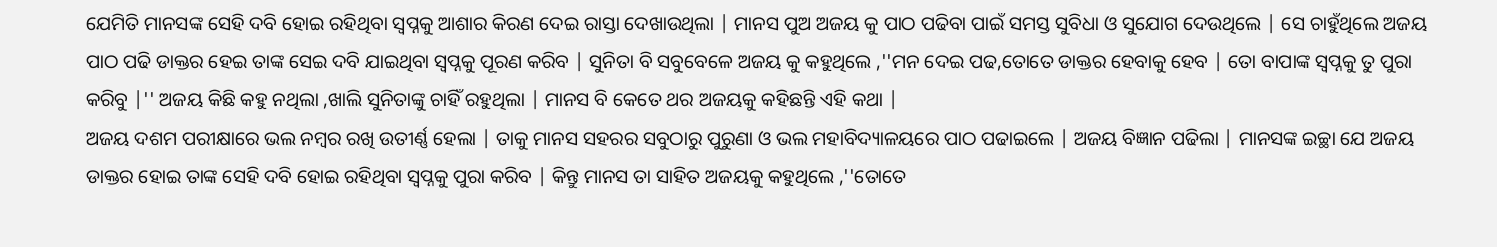ଯେମିତି ମାନସଙ୍କ ସେହି ଦବି ହୋଇ ରହିଥିବା ସ୍ୱପ୍ନକୁ ଆଶାର କିରଣ ଦେଇ ରାସ୍ତା ଦେଖାଉଥିଲା | ମାନସ ପୁଅ ଅଜୟ କୁ ପାଠ ପଢିବା ପାଇଁ ସମସ୍ତ ସୁବିଧା ଓ ସୁଯୋଗ ଦେଉଥିଲେ | ସେ ଚାହୁଁଥିଲେ ଅଜୟ ପାଠ ପଢି ଡାକ୍ତର ହେଇ ତାଙ୍କ ସେଇ ଦବି ଯାଇଥିବା ସ୍ୱପ୍ନକୁ ପୂରଣ କରିବ | ସୁନିତା ବି ସବୁବେଳେ ଅଜୟ କୁ କହୁଥିଲେ ,''ମନ ଦେଇ ପଢ,ତୋତେ ଡାକ୍ତର ହେବାକୁ ହେବ | ତୋ ବାପାଙ୍କ ସ୍ୱପ୍ନକୁ ତୁ ପୁରା କରିବୁ |'' ଅଜୟ କିଛି କହୁ ନଥିଲା ,ଖାଲି ସୁନିତାଙ୍କୁ ଚାହିଁ ରହୁଥିଲା | ମାନସ ବି କେତେ ଥର ଅଜୟକୁ କହିଛନ୍ତି ଏହି କଥା |
ଅଜୟ ଦଶମ ପରୀକ୍ଷାରେ ଭଲ ନମ୍ବର ରଖି ଉତୀର୍ଣ୍ଣ ହେଲା | ତାକୁ ମାନସ ସହରର ସବୁଠାରୁ ପୁରୁଣା ଓ ଭଲ ମହାବିଦ୍ୟାଳୟରେ ପାଠ ପଢାଇଲେ | ଅଜୟ ବିଜ୍ଞାନ ପଢିଲା | ମାନସଙ୍କ ଇଚ୍ଛା ଯେ ଅଜୟ ଡାକ୍ତର ହୋଇ ତାଙ୍କ ସେହି ଦବି ହୋଇ ରହିଥିବା ସ୍ୱପ୍ନକୁ ପୁରା କରିବ | କିନ୍ତୁ ମାନସ ତା ସାହିତ ଅଜୟକୁ କହୁଥିଲେ ,''ତୋତେ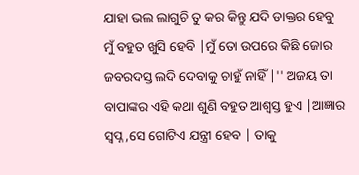ଯାହା ଭଲ ଲାଗୁଚି ତୁ କର କିନ୍ତୁ ଯଦି ଡାକ୍ତର ହେବୁ ମୁଁ ବହୁତ ଖୁସି ହେବି |ମୁଁ ତୋ ଉପରେ କିଛି ଜୋର ଜବରଦସ୍ତ ଲଦି ଦେବାକୁ ଚାହୁଁ ନାହିଁ |'' ଅଜୟ ତା ବାପାଙ୍କର ଏହି କଥା ଶୁଣି ବହୁତ ଆଶ୍ୱସ୍ତ ହୁଏ |ଆଜ୍ଞାର ସ୍ବପ୍ନ ,ସେ ଗୋଟିଏ ଯନ୍ତ୍ରୀ ହେବ | ତାକୁ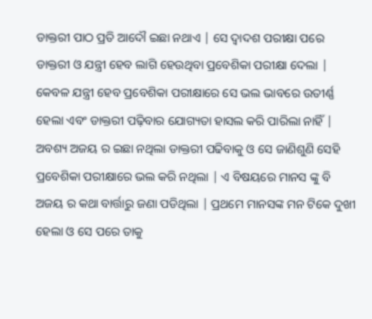ଡାକ୍ତରୀ ପାଠ ପ୍ରତି ଆଦୌ ଇଛା ନଥାଏ | ସେ ଦ୍ୱାଦଶ ପରୀକ୍ଷା ପରେ ଡାକ୍ତରୀ ଓ ଯନ୍ତ୍ରୀ ହେବ ଲାଗି ହେଉଥିବା ପ୍ରବେଶିକା ପରୀକ୍ଷା ଦେଲା | କେବଳ ଯନ୍ତ୍ରୀ ହେବ ପ୍ରବେଶିକା ପରୀକ୍ଷାରେ ସେ ଭଲ ଭାବରେ ଉତୀର୍ଣ୍ଣ ହେଲା ଏବଂ ଡାକ୍ତରୀ ପଢ଼ିବାର ଯୋଗ୍ୟତା ହାସଲ କରି ପାରିଲା ନାହିଁ | ଅବଶ୍ୟ ଅଜୟ ର ଇଛା ନଥିଲା ଡାକ୍ତରୀ ପଢିବାକୁ ଓ ସେ ଜାଣିଶୁଣି ସେହି ପ୍ରବେଶିକା ପରୀକ୍ଷାରେ ଭଲ କରି ନଥିଲା | ଏ ବିଷୟରେ ମାନସ ଙ୍କୁ ବି ଅଜୟ ର କଥା ବାର୍ତ୍ତାରୁ ଜଣା ପଡିଥିଲା | ପ୍ରଥମେ ମାନସଙ୍କ ମନ ଟିକେ ଦୁଖୀ ହେଲା ଓ ସେ ପରେ ତାକୁ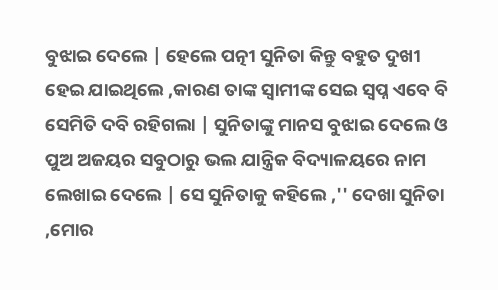ବୁଝାଇ ଦେଲେ | ହେଲେ ପତ୍ନୀ ସୁନିତା କିନ୍ତୁ ବହୁତ ଦୁଖୀ ହେଇ ଯାଇଥିଲେ ,କାରଣ ତାଙ୍କ ସ୍ୱାମୀଙ୍କ ସେଇ ସ୍ବପ୍ନ ଏବେ ବି ସେମିତି ଦବି ରହିଗଲା | ସୁନିତାଙ୍କୁ ମାନସ ବୁଝାଇ ଦେଲେ ଓ ପୁଅ ଅଜୟର ସବୁଠାରୁ ଭଲ ଯାନ୍ତ୍ରିକ ବିଦ୍ୟାଳୟରେ ନାମ ଲେଖାଇ ଦେଲେ | ସେ ସୁନିତାକୁ କହିଲେ ,'' ଦେଖା ସୁନିତା ,ମୋର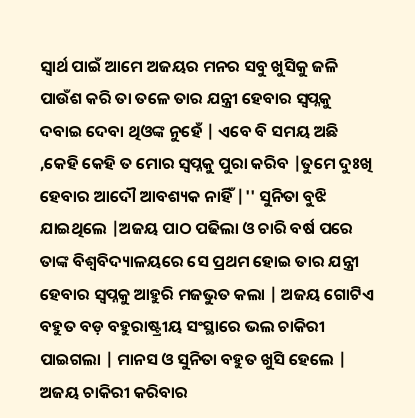ସ୍ୱାର୍ଥ ପାଇଁ ଆମେ ଅଜୟର ମନର ସବୁ ଖୁସିକୁ ଜଳି ପାଉଁଶ କରି ତା ତଳେ ତାର ଯନ୍ତ୍ରୀ ହେବାର ସ୍ୱପ୍ନକୁ ଦବାଇ ଦେବା ଥିଓଙ୍କ ନୁହେଁ | ଏବେ ବି ସମୟ ଅଛି ,କେହି କେହି ତ ମୋର ସ୍ୱପ୍ନକୁ ପୁରା କରିବ |ତୁମେ ଦୁଃଖି ହେବାର ଆଦୌ ଆବଶ୍ୟକ ନାହିଁ |'' ସୁନିତା ବୁଝି ଯାଇଥିଲେ |ଅଜୟ ପାଠ ପଢିଲା ଓ ଚାରି ବର୍ଷ ପରେ ତାଙ୍କ ବିଶ୍ୱବିଦ୍ୟାଳୟରେ ସେ ପ୍ରଥମ ହୋଇ ତାର ଯନ୍ତ୍ରୀ ହେବାର ସ୍ୱପ୍ନକୁ ଆହୁରି ମଜଭୁତ କଲା | ଅଜୟ ଗୋଟିଏ ବହୁତ ବଡ଼ ବହୁରାଷ୍ଟ୍ରୀୟ ସଂସ୍ଥାରେ ଭଲ ଚାକିରୀ ପାଇଗଲା | ମାନସ ଓ ସୁନିତା ବହୁତ ଖୁସି ହେଲେ | ଅଜୟ ଚାକିରୀ କରିବାର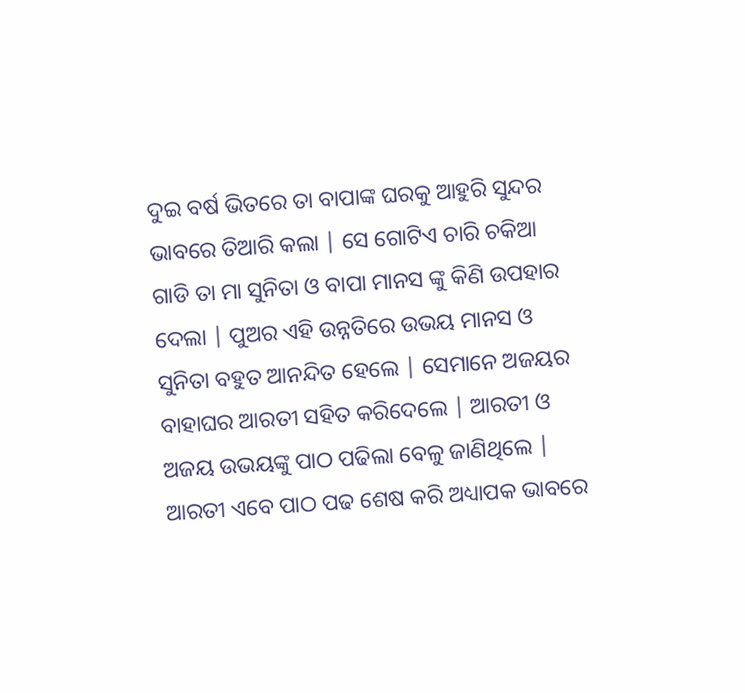ଦୁଇ ବର୍ଷ ଭିତରେ ତା ବାପାଙ୍କ ଘରକୁ ଆହୁରି ସୁନ୍ଦର ଭାବରେ ତିଆରି କଲା | ସେ ଗୋଟିଏ ଚାରି ଚକିଆ ଗାଡି ତା ମା ସୁନିତା ଓ ବାପା ମାନସ ଙ୍କୁ କିଣି ଉପହାର ଦେଲା | ପୁଅର ଏହି ଉନ୍ନତିରେ ଉଭୟ ମାନସ ଓ ସୁନିତା ବହୁତ ଆନନ୍ଦିତ ହେଲେ | ସେମାନେ ଅଜୟର ବାହାଘର ଆରତୀ ସହିତ କରିଦେଲେ | ଆରତୀ ଓ ଅଜୟ ଉଭୟଙ୍କୁ ପାଠ ପଢିଲା ବେଳୁ ଜାଣିଥିଲେ | ଆରତୀ ଏବେ ପାଠ ପଢ ଶେଷ କରି ଅଧ୍ୟାପକ ଭାବରେ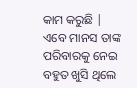କାମ କରୁଛି | ଏବେ ମାନସ ତାଙ୍କ ପରିବାରକୁ ନେଇ ବହୁତ ଖୁସି ଥିଲେ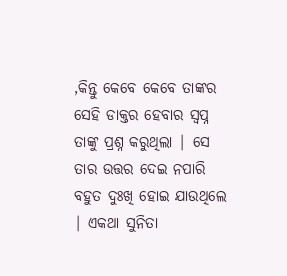,କିନ୍ତୁ କେବେ କେବେ ତାଙ୍କର ସେହି ଡାକ୍ତର ହେବାର ସ୍ବପ୍ନ ତାଙ୍କୁ ପ୍ରଶ୍ନ କରୁଥିଲା | ସେ ତାର ଉତ୍ତର ଦେଇ ନପାରି ବହୁତ ଦୁଃଖି ହୋଇ ଯାଉଥିଲେ | ଏକଥା ସୁନିତା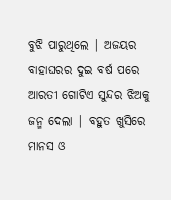ବୁଝି ପାରୁଥିଲେ | ଅଜୟର ବାହାଘରର ଦୁଇ ବର୍ଷ ପରେ ଆରତୀ ଗୋଟିଏ ସୁନ୍ଦର ଝିଅକୁ ଜନ୍ମ ଦେଲା | ବହୁତ ଖୁସିରେ ମାନସ ଓ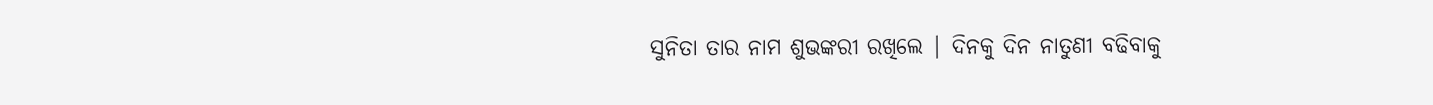ସୁନିତା ତାର ନାମ ଶୁଭଙ୍କରୀ ରଖିଲେ | ଦିନକୁ ଦିନ ନାତୁଣୀ ବଢିବାକୁ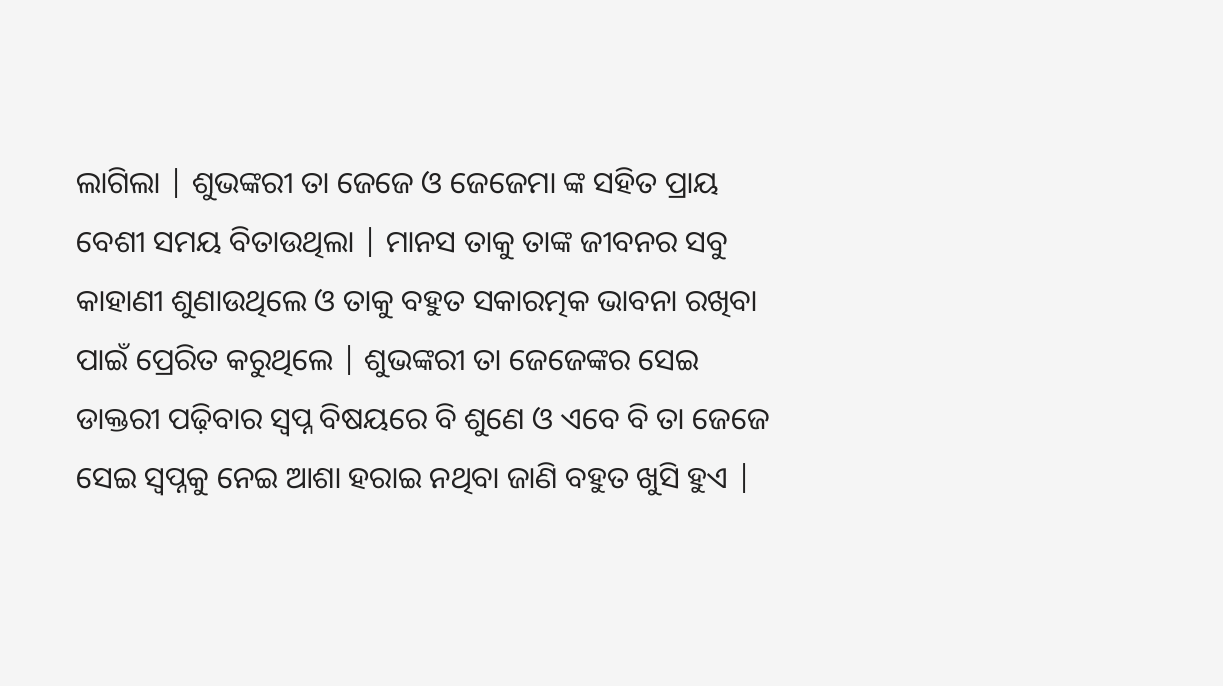ଲାଗିଲା | ଶୁଭଙ୍କରୀ ତା ଜେଜେ ଓ ଜେଜେମା ଙ୍କ ସହିତ ପ୍ରାୟ ବେଶୀ ସମୟ ବିତାଉଥିଲା | ମାନସ ତାକୁ ତାଙ୍କ ଜୀବନର ସବୁ କାହାଣୀ ଶୁଣାଉଥିଲେ ଓ ତାକୁ ବହୁତ ସକାରତ୍ମକ ଭାବନା ରଖିବା ପାଇଁ ପ୍ରେରିତ କରୁଥିଲେ | ଶୁଭଙ୍କରୀ ତା ଜେଜେଙ୍କର ସେଇ ଡାକ୍ତରୀ ପଢ଼ିବାର ସ୍ବପ୍ନ ବିଷୟରେ ବି ଶୁଣେ ଓ ଏବେ ବି ତା ଜେଜେ ସେଇ ସ୍ୱପ୍ନକୁ ନେଇ ଆଶା ହରାଇ ନଥିବା ଜାଣି ବହୁତ ଖୁସି ହୁଏ |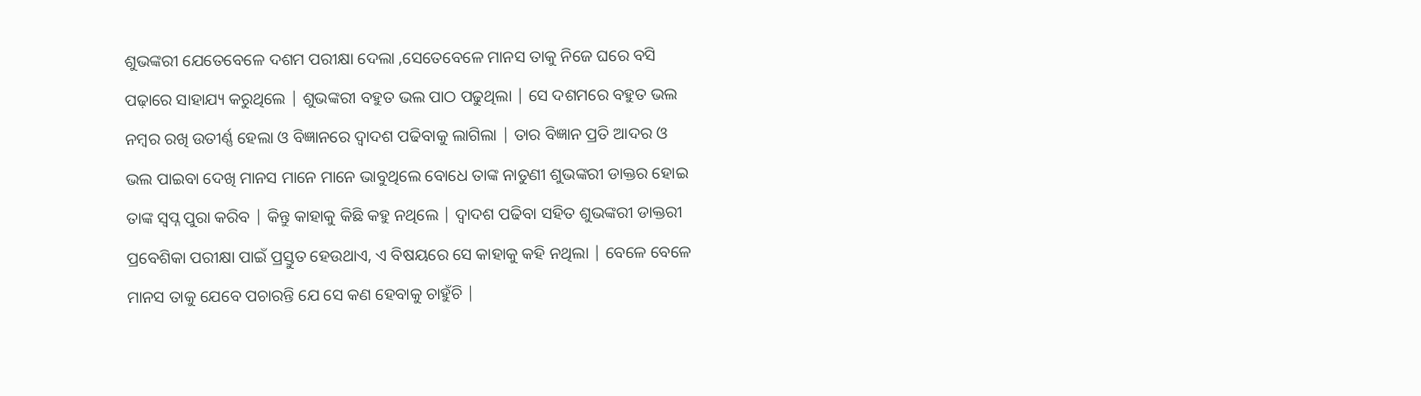ଶୁଭଙ୍କରୀ ଯେତେବେଳେ ଦଶମ ପରୀକ୍ଷା ଦେଲା ,ସେତେବେଳେ ମାନସ ତାକୁ ନିଜେ ଘରେ ବସି ପଢ଼ାରେ ସାହାଯ୍ୟ କରୁଥିଲେ | ଶୁଭଙ୍କରୀ ବହୁତ ଭଲ ପାଠ ପଢୁଥିଲା | ସେ ଦଶମରେ ବହୁତ ଭଲ ନମ୍ବର ରଖି ଉତୀର୍ଣ୍ଣ ହେଲା ଓ ବିଜ୍ଞାନରେ ଦ୍ୱାଦଶ ପଢିବାକୁ ଲାଗିଲା | ତାର ବିଜ୍ଞାନ ପ୍ରତି ଆଦର ଓ ଭଲ ପାଇବା ଦେଖି ମାନସ ମାନେ ମାନେ ଭାବୁଥିଲେ ବୋଧେ ତାଙ୍କ ନାତୁଣୀ ଶୁଭଙ୍କରୀ ଡାକ୍ତର ହୋଇ ତାଙ୍କ ସ୍ବପ୍ନ ପୁରା କରିବ | କିନ୍ତୁ କାହାକୁ କିଛି କହୁ ନଥିଲେ | ଦ୍ୱାଦଶ ପଢିବା ସହିତ ଶୁଭଙ୍କରୀ ଡାକ୍ତରୀ ପ୍ରବେଶିକା ପରୀକ୍ଷା ପାଇଁ ପ୍ରସ୍ତୁତ ହେଉଥାଏ, ଏ ବିଷୟରେ ସେ କାହାକୁ କହି ନଥିଲା | ବେଳେ ବେଳେ ମାନସ ତାକୁ ଯେବେ ପଚାରନ୍ତି ଯେ ସେ କଣ ହେବାକୁ ଚାହୁଁଚି |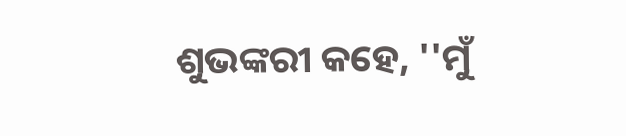ଶୁଭଙ୍କରୀ କହେ, ''ମୁଁ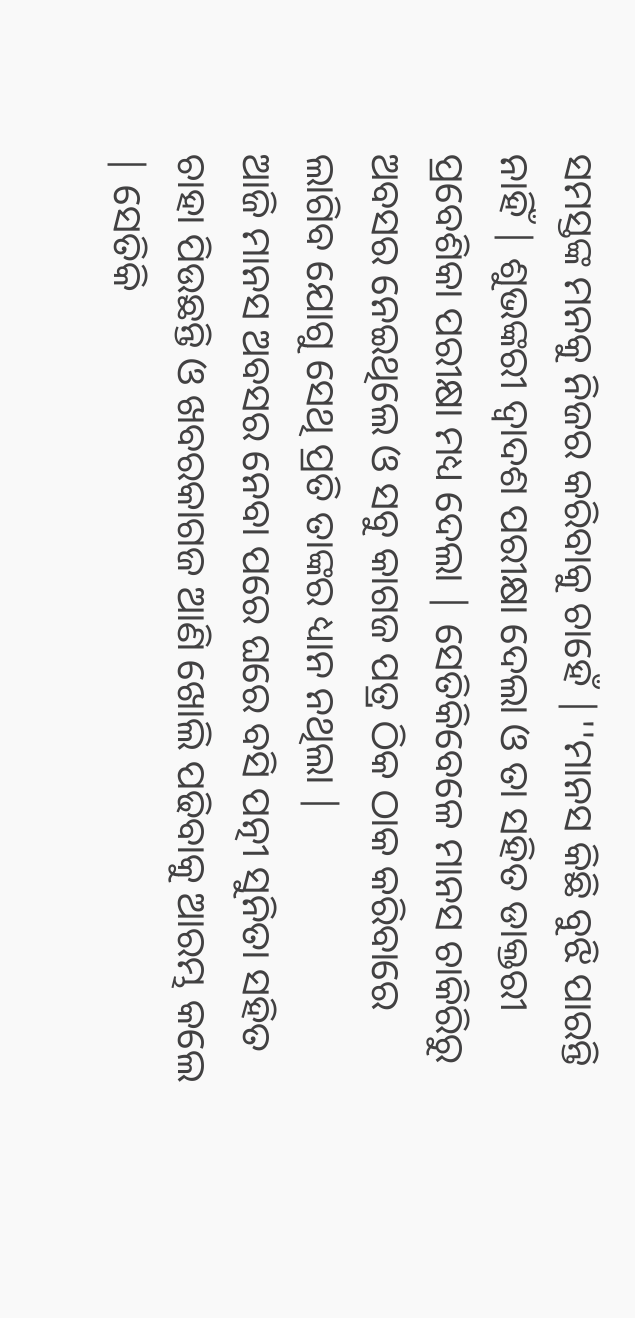ସମସ୍ତଙ୍କ ମନକୁ ନିଜର କରିବାକୁ ଚାହେଁ |''ମାନସ କିଛି ବୁଝି ପାରନ୍ତି ନାହିଁ | ଶୁଭଙ୍କରୀ ଦ୍ୱାଦଶ ପରୀକ୍ଷା ଦେଲା ଓ ତା ସହିତ ଡାକ୍ତରୀ ପ୍ରବେଶିକା ପରୀକ୍ଷା ମଧ୍ୟ ଦେଲା | ସେତିକିବେଳେ ମାନସ ଚାକିରିରୁ ଅବସର ନେଇଥିଲେ ଓ ସବୁ କାଗଜ ପତ୍ର ଠିକ ଠାକ କରିବାରେ ଲାଗିବ ଯୋଗୁ ସେଥି ପ୍ରତି ତାଙ୍କର ଧ୍ୟାନ ନଥିଲା |
ଆଜି ମାନସ ଅବସର ନେବା ପରେ ଘରେ ବସି ପତ୍ନୀ ସୁନିତା ସହିତ ଚାହା ପିଉଛନ୍ତି ଓ ଖବରକାଗଜ ଆଣି ଖୋଲି ପଢିବାକୁ ଆରମ୍ଭ କଲେ | ସେତିକି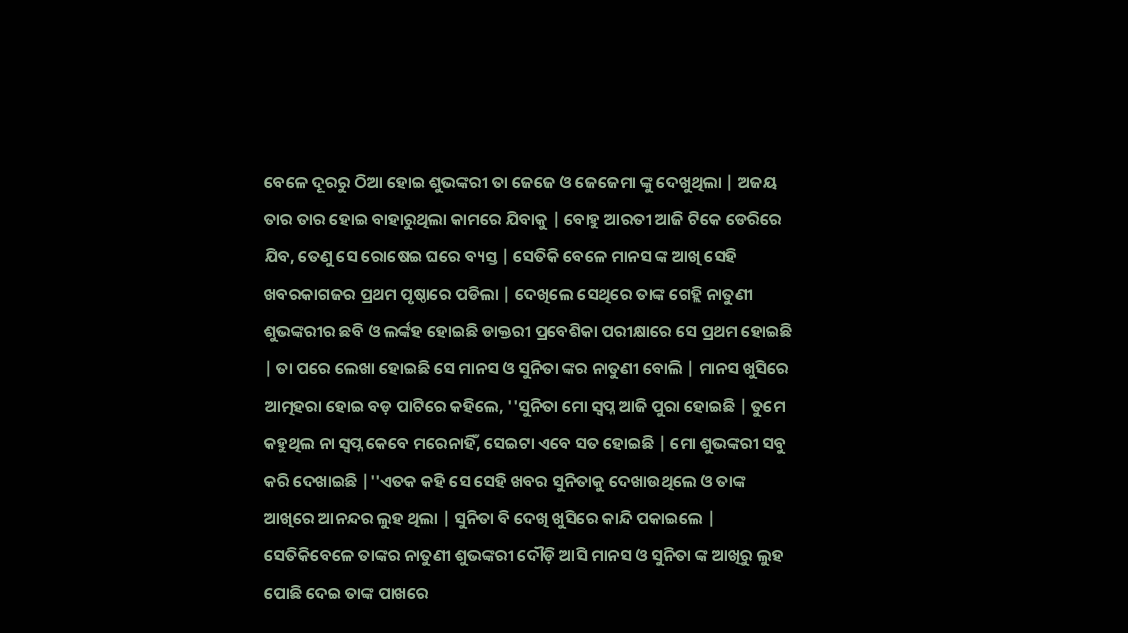ବେଳେ ଦୂରରୁ ଠିଆ ହୋଇ ଶୁଭଙ୍କରୀ ତା ଜେଜେ ଓ ଜେଜେମା ଙ୍କୁ ଦେଖୁଥିଲା | ଅଜୟ ତାର ତାର ହୋଇ ବାହାରୁଥିଲା କାମରେ ଯିବାକୁ | ବୋହୁ ଆରତୀ ଆଜି ଟିକେ ଡେରିରେ ଯିବ, ତେଣୁ ସେ ରୋଷେଇ ଘରେ ବ୍ୟସ୍ତ | ସେତିକି ବେଳେ ମାନସ ଙ୍କ ଆଖି ସେହି ଖବରକାଗଜର ପ୍ରଥମ ପୃଷ୍ଠାରେ ପଡିଲା | ଦେଖିଲେ ସେଥିରେ ତାଙ୍କ ଗେହ୍ଲି ନାତୁଣୀ ଶୁଭଙ୍କରୀର ଛବି ଓ ଲର୍ଙ୍କହ ହୋଇଛି ଡାକ୍ତରୀ ପ୍ରବେଶିକା ପରୀକ୍ଷାରେ ସେ ପ୍ରଥମ ହୋଇଛି | ତା ପରେ ଲେଖା ହୋଇଛି ସେ ମାନସ ଓ ସୁନିତା ଙ୍କର ନାତୁଣୀ ବୋଲି | ମାନସ ଖୁସିରେ ଆତ୍ମହରା ହୋଇ ବଡ଼ ପାଟିରେ କହିଲେ, ''ସୁନିତା ମୋ ସ୍ବପ୍ନ ଆଜି ପୁରା ହୋଇଛି | ତୁମେ କହୁଥିଲ ନା ସ୍ବପ୍ନ କେବେ ମରେନାହିଁ, ସେଇଟା ଏବେ ସତ ହୋଇଛି | ମୋ ଶୁଭଙ୍କରୀ ସବୁ କରି ଦେଖାଇଛି |''ଏତକ କହି ସେ ସେହି ଖବର ସୁନିତାକୁ ଦେଖାଉଥିଲେ ଓ ତାଙ୍କ ଆଖିରେ ଆନନ୍ଦର ଲୁହ ଥିଲା | ସୁନିତା ବି ଦେଖି ଖୁସିରେ କାନ୍ଦି ପକାଇଲେ | ସେତିକିବେଳେ ତାଙ୍କର ନାତୁଣୀ ଶୁଭଙ୍କରୀ ଦୌଡ଼ି ଆସି ମାନସ ଓ ସୁନିତା ଙ୍କ ଆଖିରୁ ଲୁହ ପୋଛି ଦେଇ ତାଙ୍କ ପାଖରେ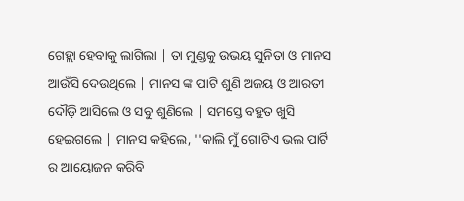ଗେହ୍ଲା ହେବାକୁ ଲାଗିଲା | ତା ମୁଣ୍ଡକୁ ଉଭୟ ସୁନିତା ଓ ମାନସ ଆଉଁସି ଦେଉଥିଲେ | ମାନସ ଙ୍କ ପାଟି ଶୁଣି ଅଜୟ ଓ ଆରତୀ ଦୌଡ଼ି ଆସିଲେ ଓ ସବୁ ଶୁଣିଲେ | ସମସ୍ତେ ବହୁତ ଖୁସି ହେଇଗଲେ | ମାନସ କହିଲେ, ''କାଲି ମୁଁ ଗୋଟିଏ ଭଲ ପାର୍ଟି ର ଆୟୋଜନ କରିବି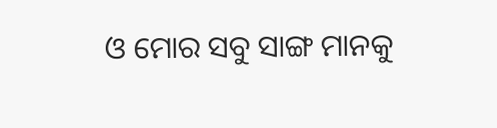ଓ ମୋର ସବୁ ସାଙ୍ଗ ମାନକୁ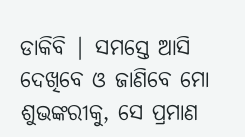ଡାକିବି | ସମସ୍ତେ ଆସି ଦେଖିବେ ଓ ଜାଣିବେ ମୋ ଶୁଭଙ୍କରୀକୁ, ସେ ପ୍ରମାଣ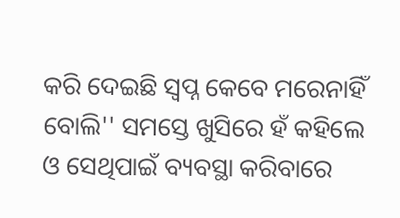କରି ଦେଇଛି ସ୍ବପ୍ନ କେବେ ମରେନାହିଁ ବୋଲି'' ସମସ୍ତେ ଖୁସିରେ ହଁ କହିଲେ ଓ ସେଥିପାଇଁ ବ୍ୟବସ୍ଥା କରିବାରେ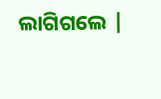ଲାଗିଗଲେ |